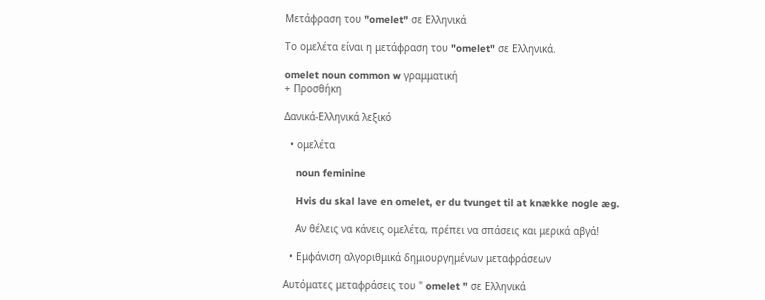Μετάφραση του "omelet" σε Ελληνικά

Το ομελέτα είναι η μετάφραση του "omelet" σε Ελληνικά.

omelet noun common w γραμματική
+ Προσθήκη

Δανικά-Ελληνικά λεξικό

  • ομελέτα

    noun feminine

    Hvis du skal lave en omelet, er du tvunget til at knække nogle æg.

    Αν θέλεις να κάνεις ομελέτα, πρέπει να σπάσεις και μερικά αβγά!

  • Εμφάνιση αλγοριθμικά δημιουργημένων μεταφράσεων

Αυτόματες μεταφράσεις του " omelet " σε Ελληνικά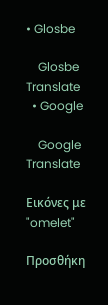• Glosbe

    Glosbe Translate
  • Google

    Google Translate

Εικόνες με "omelet"

Προσθήκη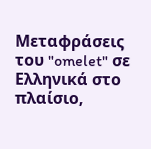Μεταφράσεις του "omelet" σε Ελληνικά στο πλαίσιο,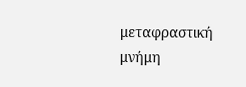μεταφραστική μνήμη